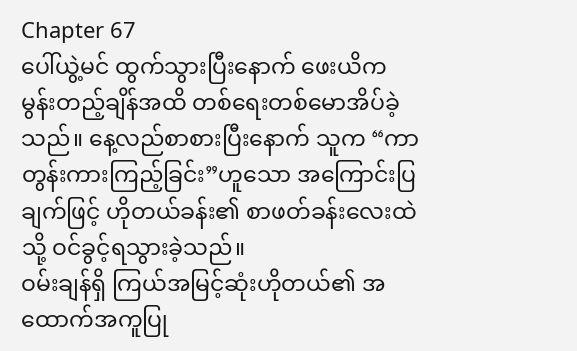Chapter 67
ပေါ်ယွဲ့မင် ထွက်သွားပြီးနောက် ဖေးယိက မွန်းတည့်ချိန်အထိ တစ်ရေးတစ်မောအိပ်ခဲ့သည်။ နေ့လည်စာစားပြီးနောက် သူက “ကာတွန်းကားကြည့်ခြင်း”ဟူသော အကြောင်းပြချက်ဖြင့် ဟိုတယ်ခန်း၏ စာဖတ်ခန်းလေးထဲသို့ ဝင်ခွင့်ရသွားခဲ့သည်။
ဝမ်းချန်ရှိ ကြယ်အမြင့်ဆုံးဟိုတယ်၏ အထောက်အကူပြု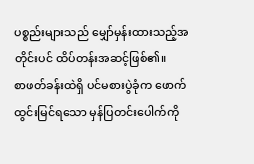ပစ္စည်းများသည် မျှော်မှန်းထားသည့်အတိုင်းပင် ထိပ်တန်းအဆင့်ဖြစ်၏။
စာဖတ်ခန်းထဲရှိ ပင်မစားပွဲခုံက ဖောက်ထွင်းမြင်ရသော မှန်ပြတင်းပေါက်ကို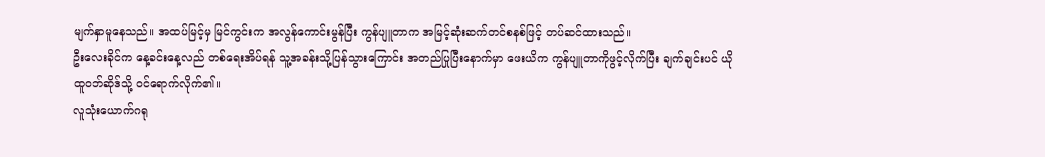မျက်နှာမူနေသည်။ အထပ်မြင့်မှ မြင်ကွင်းက အလွန်ကောင်းမွန်ပြီး ကွန်ပျူတာက အမြင့်ဆုံးဆက်တင်စနစ်ဖြင့် တပ်ဆင်ထားသည်။
ဦးလေးခိုင်က နေ့ခင်းနေ့လည် တစ်ရေးအိပ်ရန် သူ့အခန်းသို့ပြန်သွားကြောင်း အတည်ပြုပြီးနောက်မှာ ဖေးယိက ကွန်ပျူတာကိုဖွင့်လိုက်ပြီး ချက်ချင်းပင် ယိုထူဝဘ်ဆိုဒ်သို့ ဝင်ရောက်လိုက်၏။
လူသုံးယောက်ဂရု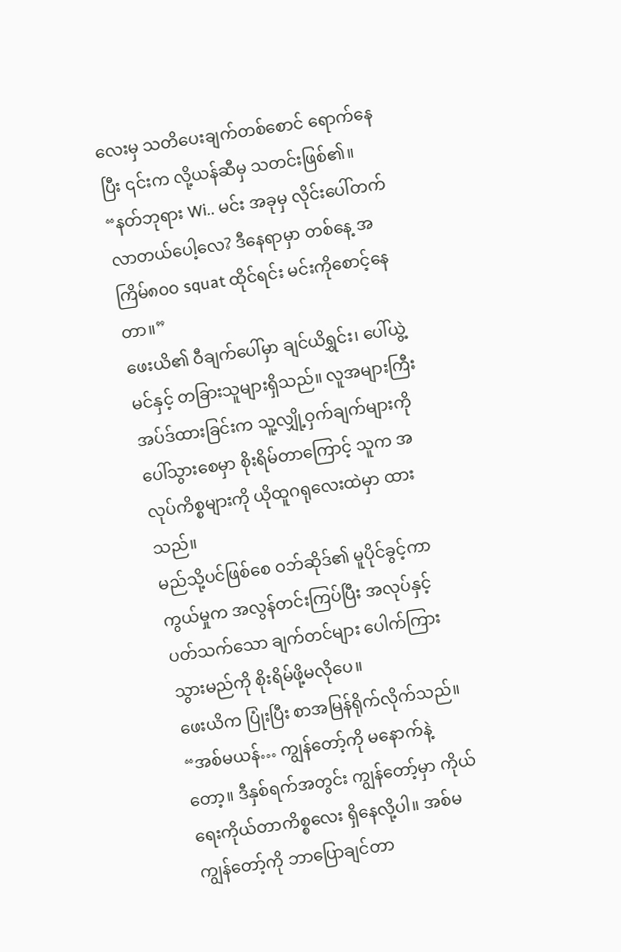လေးမှ သတိပေးချက်တစ်စောင် ရောက်နေပြီး ၎င်းက လို့ယန်ဆီမှ သတင်းဖြစ်၏။
“နတ်ဘုရား Wi.. မင်း အခုမှ လိုင်းပေါ်တက်လာတယ်ပေါ့လေ? ဒီနေရာမှာ တစ်နေ့ အကြိမ်၈၀၀ squat ထိုင်ရင်း မင်းကိုစောင့်နေတာ။”
ဖေးယိ၏ ဝီချက်ပေါ်မှာ ချင်ယိရွှင်း၊ ပေါ်ယွဲ့မင်နှင့် တခြားသူများရှိသည်။ လူအများကြီး အပ်ဒ်ထားခြင်းက သူ့လျှို့ဝှက်ချက်များကို ပေါ်သွားစေမှာ စိုးရိမ်တာကြောင့် သူက အလုပ်ကိစ္စများကို ယိုထူဂရုလေးထဲမှာ ထားသည်။
မည်သို့ပင်ဖြစ်စေ ဝဘ်ဆိုဒ်၏ မူပိုင်ခွင့်ကာကွယ်မှုက အလွန်တင်းကြပ်ပြီး အလုပ်နှင့်ပတ်သက်သော ချက်တင်များ ပေါက်ကြားသွားမည်ကို စိုးရိမ်ဖို့မလိုပေ။
ဖေးယိက ပြုံးပြီး စာအမြန်ရိုက်လိုက်သည်။ “အစ်မယန်… ကျွန်တော့်ကို မနောက်နဲ့တော့။ ဒီနှစ်ရက်အတွင်း ကျွန်တော့်မှာ ကိုယ်ရေးကိုယ်တာကိစ္စလေး ရှိနေလို့ပါ။ အစ်မ ကျွန်တော့်ကို ဘာပြောချင်တာ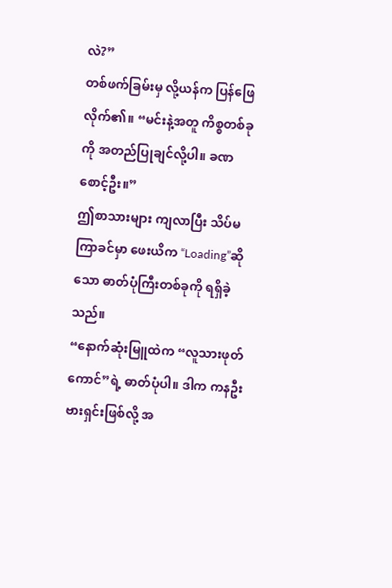လဲ?”
တစ်ဖက်ခြမ်းမှ လို့ယန်က ပြန်ဖြေလိုက်၏။ “မင်းနဲ့အတူ ကိစ္စတစ်ခုကို အတည်ပြုချင်လို့ပါ။ ခဏစောင့်ဦး။”
ဤစာသားများ ကျလာပြီး သိပ်မကြာခင်မှာ ဖေးယိက “Loading”ဆိုသော ဓာတ်ပုံကြီးတစ်ခုကို ရရှိခဲ့သည်။
“နောက်ဆုံးမြူထဲက “လူသားဖုတ်ကောင်”ရဲ့ ဓာတ်ပုံပါ။ ဒါက ကနဦးဗားရှင်းဖြစ်လို့ အ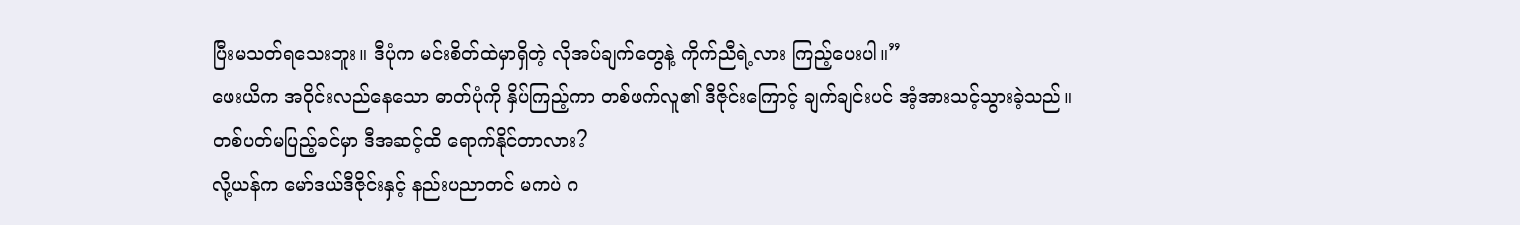ပြီးမသတ်ရသေးဘူး။ ဒီပုံက မင်းစိတ်ထဲမှာရှိတဲ့ လိုအပ်ချက်တွေနဲ့ ကိုက်ညီရဲ့လား ကြည့်ပေးပါ။”
ဖေးယိက အဝိုင်းလည်နေသော ဓာတ်ပုံကို နှိပ်ကြည့်ကာ တစ်ဖက်လူ၏ ဒီဇိုင်းကြောင့် ချက်ချင်းပင် အံ့အားသင့်သွားခဲ့သည်။
တစ်ပတ်မပြည့်ခင်မှာ ဒီအဆင့်ထိ ရောက်နိုင်တာလား?
လို့ယန်က မော်ဒယ်ဒီဇိုင်းနှင့် နည်းပညာတင် မကပဲ ဂ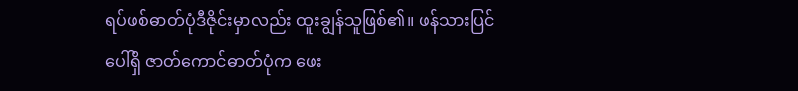ရပ်ဖစ်ဓာတ်ပုံဒီဇိုင်းမှာလည်း ထူးချွန်သူဖြစ်၏။ ဖန်သားပြင်ပေါ်ရှိ ဇာတ်ကောင်ဓာတ်ပုံက ဖေး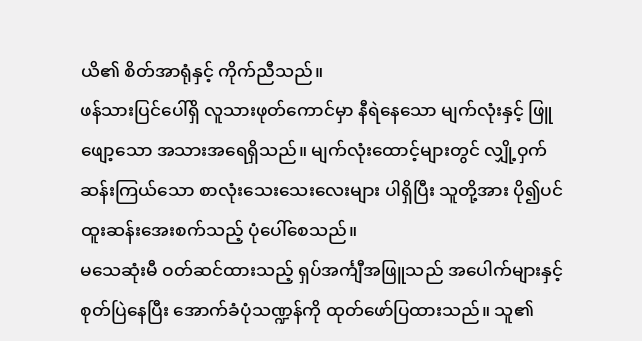ယိ၏ စိတ်အာရုံနှင့် ကိုက်ညီသည်။
ဖန်သားပြင်ပေါ်ရှိ လူသားဖုတ်ကောင်မှာ နီရဲနေသော မျက်လုံးနှင့် ဖြူဖျော့သော အသားအရေရှိသည်။ မျက်လုံးထောင့်များတွင် လျှို့ဝှက်ဆန်းကြယ်သော စာလုံးသေးသေးလေးများ ပါရှိပြီး သူတို့အား ပို၍ပင် ထူးဆန်းအေးစက်သည့် ပုံပေါ်စေသည်။
မသေဆုံးမီ ဝတ်ဆင်ထားသည့် ရှပ်အင်္ကျီအဖြူသည် အပေါက်များနှင့် စုတ်ပြဲနေပြီး အောက်ခံပုံသဏ္ဍန်ကို ထုတ်ဖော်ပြထားသည်။ သူ၏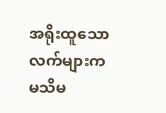အရိုးထူသော လက်များက မသိမ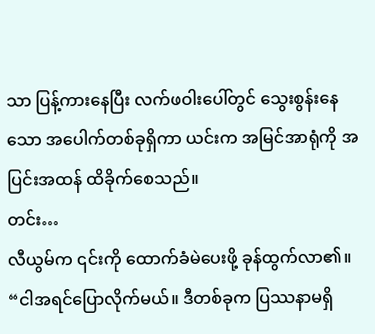သာ ပြန့်ကားနေပြီး လက်ဖဝါးပေါ်တွင် သွေးစွန်းနေသော အပေါက်တစ်ခုရှိကာ ယင်းက အမြင်အာရုံကို အပြင်းအထန် ထိခိုက်စေသည်။
တင်း…
လီယွမ်က ၎င်းကို ထောက်ခံမဲပေးဖို့ ခုန်ထွက်လာ၏။ “ငါအရင်ပြောလိုက်မယ်။ ဒီတစ်ခုက ပြဿနာမရှိ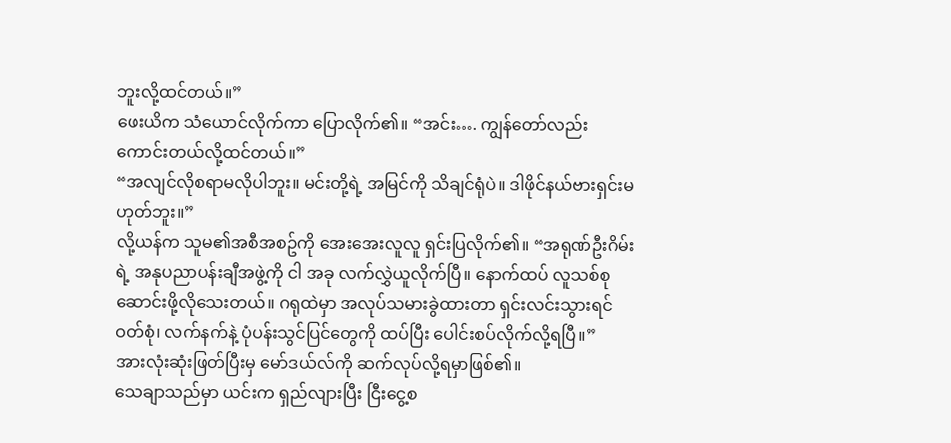ဘူးလို့ထင်တယ်။”
ဖေးယိက သံယောင်လိုက်ကာ ပြောလိုက်၏။ “အင်း…. ကျွန်တော်လည်း ကောင်းတယ်လို့ထင်တယ်။”
“အလျင်လိုစရာမလိုပါဘူး။ မင်းတို့ရဲ့ အမြင်ကို သိချင်ရုံပဲ။ ဒါဖိုင်နယ်ဗားရှင်းမဟုတ်ဘူး။”
လို့ယန်က သူမ၏အစီအစဥ်ကို အေးအေးလူလူ ရှင်းပြလိုက်၏။ “အရုဏ်ဦးဂိမ်းရဲ့ အနုပညာပန်းချီအဖွဲ့ကို ငါ အခု လက်လွှဲယူလိုက်ပြီ။ နောက်ထပ် လူသစ်စုဆောင်းဖို့လိုသေးတယ်။ ဂရုထဲမှာ အလုပ်သမားခွဲထားတာ ရှင်းလင်းသွားရင် ဝတ်စုံ၊ လက်နက်နဲ့ ပုံပန်းသွင်ပြင်တွေကို ထပ်ပြီး ပေါင်းစပ်လိုက်လို့ရပြီ။”
အားလုံးဆုံးဖြတ်ပြီးမှ မော်ဒယ်လ်ကို ဆက်လုပ်လို့ရမှာဖြစ်၏။
သေချာသည်မှာ ယင်းက ရှည်လျားပြီး ငြီးငွေ့စ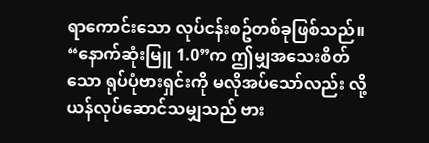ရာကောင်းသော လုပ်ငန်းစဥ်တစ်ခုဖြစ်သည်။
“နောက်ဆုံးမြူ 1.0”က ဤမျှအသေးစိတ်သော ရုပ်ပုံဗားရှင်းကို မလိုအပ်သော်လည်း လို့ယန်လုပ်ဆောင်သမျှသည် ဗား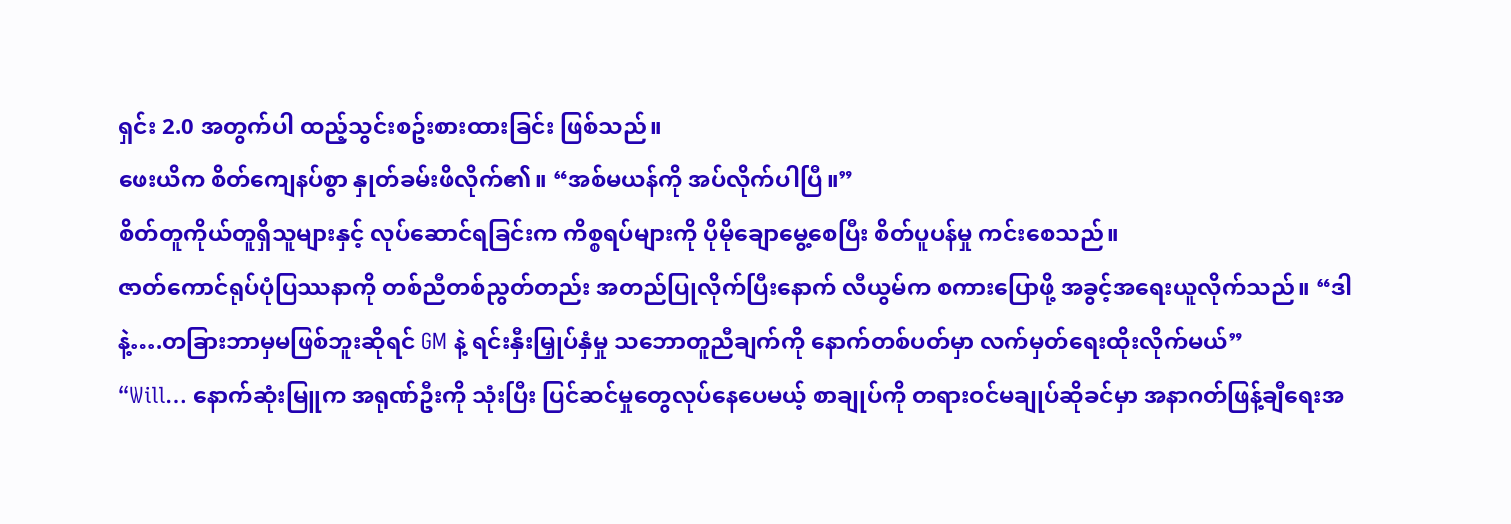ရှင်း 2.0 အတွက်ပါ ထည့်သွင်းစဥ်းစားထားခြင်း ဖြစ်သည်။
ဖေးယိက စိတ်ကျေနပ်စွာ နှုတ်ခမ်းဖိလိုက်၏။ “အစ်မယန်ကို အပ်လိုက်ပါပြီ။”
စိတ်တူကိုယ်တူရှိသူများနှင့် လုပ်ဆောင်ရခြင်းက ကိစ္စရပ်များကို ပိုမိုချောမွေ့စေပြီး စိတ်ပူပန်မှု ကင်းစေသည်။
ဇာတ်ကောင်ရုပ်ပုံပြဿနာကို တစ်ညီတစ်ညွတ်တည်း အတည်ပြုလိုက်ပြီးနောက် လီယွမ်က စကားပြောဖို့ အခွင့်အရေးယူလိုက်သည်။ “ဒါနဲ့….တခြားဘာမှမဖြစ်ဘူးဆိုရင် GM နဲ့ ရင်းနှီးမြှုပ်နှံမှု သဘောတူညီချက်ကို နောက်တစ်ပတ်မှာ လက်မှတ်ရေးထိုးလိုက်မယ်”
“Will… နောက်ဆုံးမြူက အရုဏ်ဦးကို သုံးပြီး ပြင်ဆင်မှုတွေလုပ်နေပေမယ့် စာချုပ်ကို တရားဝင်မချုပ်ဆိုခင်မှာ အနာဂတ်ဖြန့်ချီရေးအ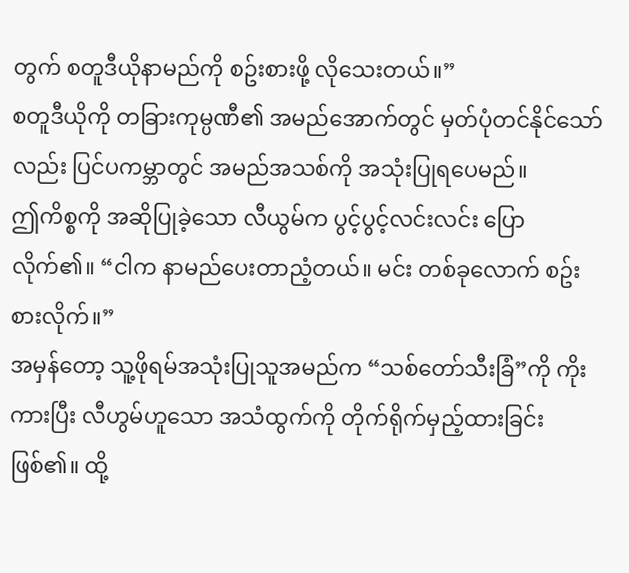တွက် စတူဒီယိုနာမည်ကို စဥ်းစားဖို့ လိုသေးတယ်။”
စတူဒီယိုကို တခြားကုမ္ပဏီ၏ အမည်အောက်တွင် မှတ်ပုံတင်နိုင်သော်လည်း ပြင်ပကမ္ဘာတွင် အမည်အသစ်ကို အသုံးပြုရပေမည်။
ဤကိစ္စကို အဆိုပြုခဲ့သော လီယွမ်က ပွင့်ပွင့်လင်းလင်း ပြောလိုက်၏။ “ငါက နာမည်ပေးတာညံ့တယ်။ မင်း တစ်ခုလောက် စဥ်းစားလိုက်။”
အမှန်တော့ သူ့ဖိုရမ်အသုံးပြုသူအမည်က “သစ်တော်သီးခြံ”ကို ကိုးကားပြီး လီဟွမ်ဟူသော အသံထွက်ကို တိုက်ရိုက်မှည့်ထားခြင်းဖြစ်၏။ ထို့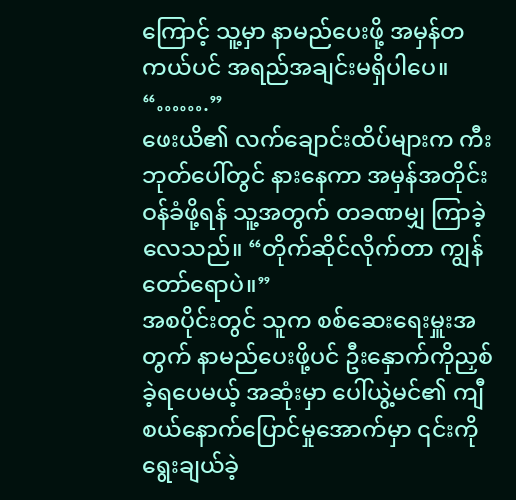ကြောင့် သူ့မှာ နာမည်ပေးဖို့ အမှန်တကယ်ပင် အရည်အချင်းမရှိပါပေ။
“…….”
ဖေးယိ၏ လက်ချောင်းထိပ်များက ကီးဘုတ်ပေါ်တွင် နားနေကာ အမှန်အတိုင်းဝန်ခံဖို့ရန် သူ့အတွက် တခဏမျှ ကြာခဲ့လေသည်။ “တိုက်ဆိုင်လိုက်တာ ကျွန်တော်ရောပဲ။”
အစပိုင်းတွင် သူက စစ်ဆေးရေးမှူးအတွက် နာမည်ပေးဖို့ပင် ဦးနှောက်ကိုညှစ်ခဲ့ရပေမယ့် အဆုံးမှာ ပေါ်ယွဲ့မင်၏ ကျီစယ်နောက်ပြောင်မှုအောက်မှာ ၎င်းကို ရွေးချယ်ခဲ့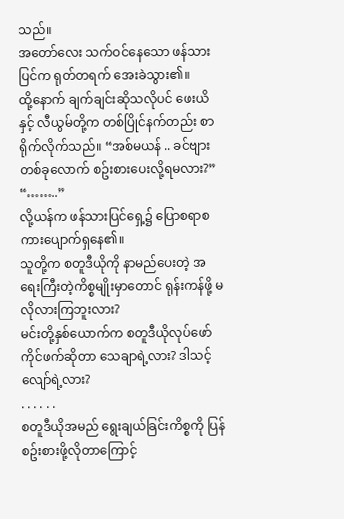သည်။
အတော်လေး သက်ဝင်နေသော ဖန်သားပြင်က ရုတ်တရက် အေးခဲသွား၏။
ထို့နောက် ချက်ချင်းဆိုသလိုပင် ဖေးယိနှင့် လီယွမ်တို့က တစ်ပြိုင်နက်တည်း စာရိုက်လိုက်သည်။ “အစ်မယန် .. ခင်ဗျား တစ်ခုလောက် စဥ်းစားပေးလို့ရမလား?”
“……..”
လို့ယန်က ဖန်သားပြင်ရှေ့၌ ပြောစရာစကားပျောက်ရှနေ၏။
သူတို့က စတူဒီယိုကို နာမည်ပေးတဲ့ အရေးကြီးတဲ့ကိစ္စမျိုးမှာတောင် ရုန်းကန်ဖို့ မလိုလားကြဘူးလား?
မင်းတို့နှစ်ယောက်က စတူဒီယိုလုပ်ဖော်ကိုင်ဖက်ဆိုတာ သေချာရဲ့လား? ဒါသင့်လျော်ရဲ့လား?
. . . . . .
စတူဒီယိုအမည် ရွေးချယ်ခြင်းကိစ္စကို ပြန်စဥ်းစားဖို့လိုတာကြောင့်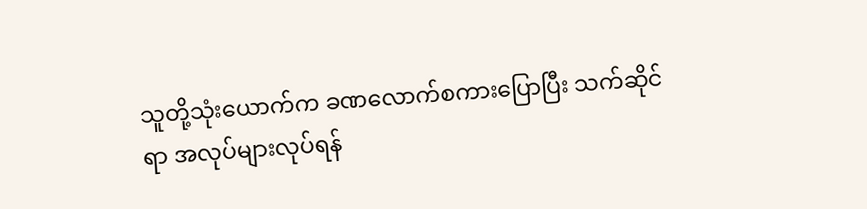သူတို့သုံးယောက်က ခဏလောက်စကားပြောပြီး သက်ဆိုင်ရာ အလုပ်များလုပ်ရန်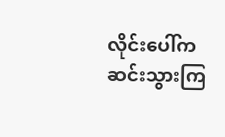လိုင်းပေါ်က ဆင်းသွားကြ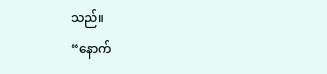သည်။
“နောက်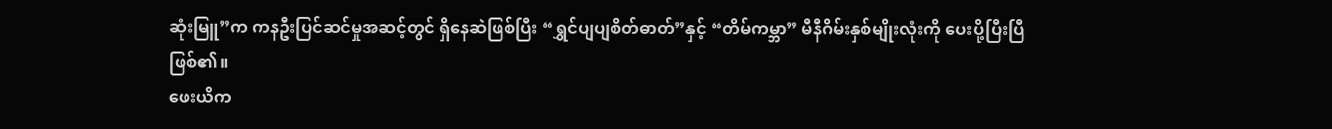ဆုံးမြူ”က ကနဦးပြင်ဆင်မှုအဆင့်တွင် ရှိနေဆဲဖြစ်ပြီး “ရွှင်ပျပျစိတ်ဓာတ်”နှင့် “တိမ်ကမ္ဘာ” မီနီဂိမ်းနှစ်မျိုးလုံးကို ပေးပို့ပြီးပြီ ဖြစ်၏။
ဖေးယိက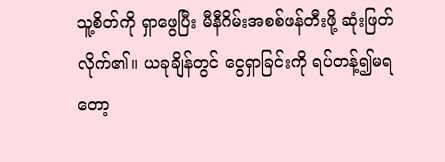သူ့စိတ်ကို ရှာဖွေပြီး မီနီဂိမ်းအစစ်ဖန်တီးဖို့ ဆုံးဖြတ်လိုက်၏။ ယခုချိန်တွင် ငွေရှာခြင်းကို ရပ်တန့်၍မရတော့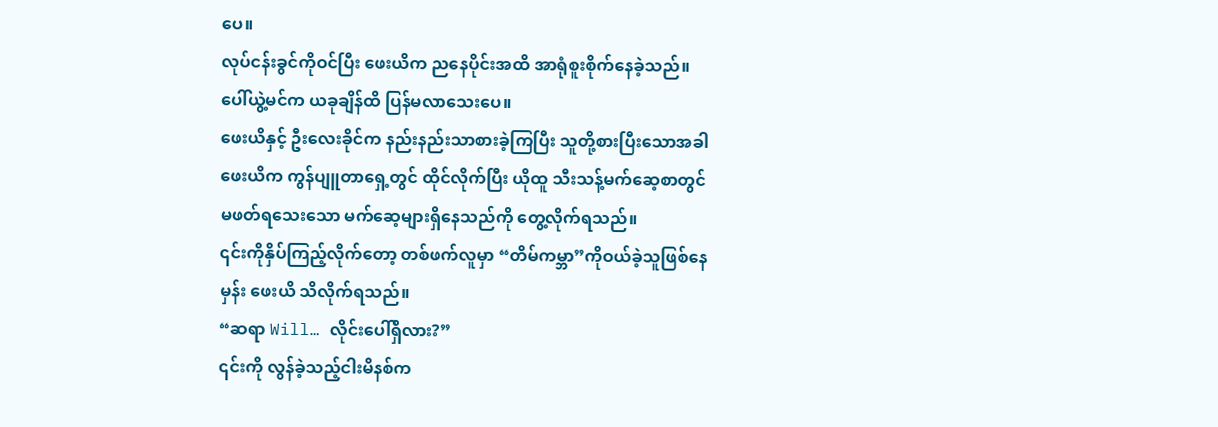ပေ။
လုပ်ငန်းခွင်ကိုဝင်ပြီး ဖေးယိက ညနေပိုင်းအထိ အာရုံစူးစိုက်နေခဲ့သည်။ ပေါ်ယွဲ့မင်က ယခုချိန်ထိ ပြန်မလာသေးပေ။
ဖေးယိနှင့် ဦးလေးခိုင်က နည်းနည်းသာစားခဲ့ကြပြီး သူတို့စားပြီးသောအခါ ဖေးယိက ကွန်ပျူတာရှေ့တွင် ထိုင်လိုက်ပြီး ယိုထူ သီးသန့်မက်ဆေ့စာတွင် မဖတ်ရသေးသော မက်ဆေ့များရှိနေသည်ကို တွေ့လိုက်ရသည်။
၎င်းကိုနှိပ်ကြည့်လိုက်တော့ တစ်ဖက်လူမှာ “တိမ်ကမ္ဘာ”ကိုဝယ်ခဲ့သူဖြစ်နေမှန်း ဖေးယိ သိလိုက်ရသည်။
“ဆရာ Will… လိုင်းပေါ်ရှိလား?”
၎င်းကို လွန်ခဲ့သည့်ငါးမိနစ်က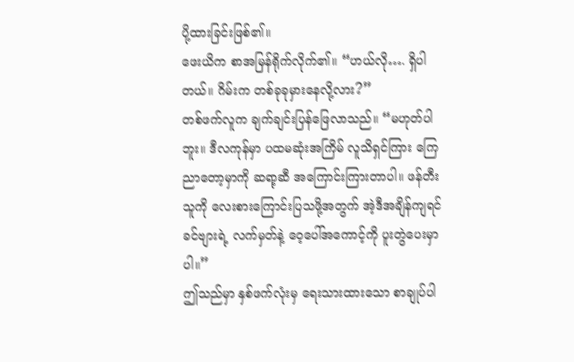ပို့ထားခြင်းဖြစ်၏။
ဖေးယိက စာအမြန်ရိုက်လိုက်၏။ “ဟယ်လို…. ရှိပါတယ်။ ဂိမ်းက တစ်ခုခုမှားနေလို့လား?”
တစ်ဖက်လူက ချက်ချင်းပြန်ဖြေလာသည်။ “မဟုတ်ပါဘူး။ ဒီလကုန်မှာ ပထမဆုံးအကြိမ် လူသိရှင်ကြား ကြေညာတော့မှာကို ဆရာ့ဆီ အကြောင်းကြားတာပါ။ ဖန်တီးသူကို လေးစားကြောင်းပြသဖို့အတွက် အဲ့ဒီအချိန်ကျရင် ခင်ဗျားရဲ့ လက်မှတ်နဲ့ ဝေ့ပေါ်အကောင့်ကို ပူးတွဲပေးမှာပါ။”
ဤသည်မှာ နှစ်ဖက်လုံးမှ ရေးသားထားသော စာချုပ်ပါ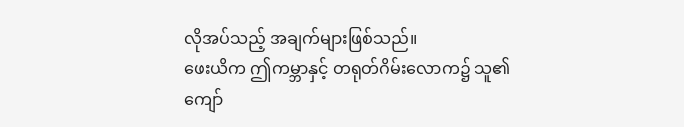လိုအပ်သည့် အချက်များဖြစ်သည်။
ဖေးယိက ဤကမ္ဘာနှင့် တရုတ်ဂိမ်းလောက၌ သူ၏ကျော်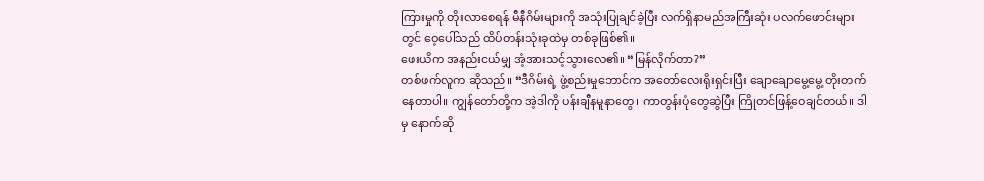ကြားမှုကို တိုးလာစေရန် မီနီဂိမ်းများကို အသုံးပြုချင်ခဲ့ပြီး လက်ရှိနာမည်အကြီးဆုံး ပလက်ဖောင်းများတွင် ဝေ့ပေါ်သည် ထိပ်တန်းသုံးခုထဲမှ တစ်ခုဖြစ်၏။
ဖေးယိက အနည်းငယ်မျှ အံ့အားသင့်သွားလေ၏။ “မြန်လိုက်တာ?”
တစ်ဖက်လူက ဆိုသည်။ “ဒီဂိမ်းရဲ့ ဖွဲ့စည်းမှုဘောင်က အတော်လေးရိုးရှင်းပြီး ချောချောမွေ့မွေ့ တိုးတက်နေတာပါ။ ကျွန်တော်တို့က အဲ့ဒါကို ပန်းချီနမူနာတွေ၊ ကာတွန်းပုံတွေဆွဲပြီး ကြိုတင်ဖြန့်ဝေချင်တယ်။ ဒါမှ နောက်ဆို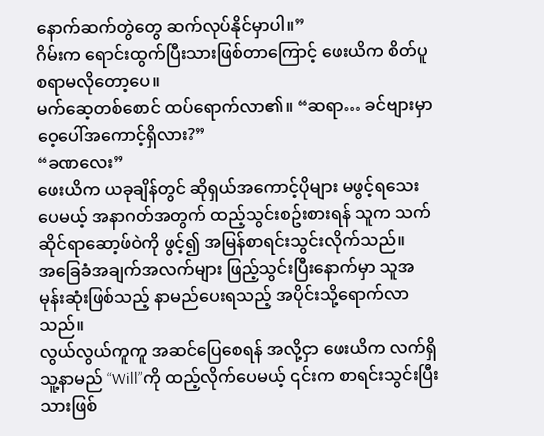နောက်ဆက်တွဲတွေ ဆက်လုပ်နိုင်မှာပါ။”
ဂိမ်းက ရောင်းထွက်ပြီးသားဖြစ်တာကြောင့် ဖေးယိက စိတ်ပူစရာမလိုတော့ပေ။
မက်ဆေ့တစ်စောင် ထပ်ရောက်လာ၏။ “ဆရာ… ခင်ဗျားမှာ ဝေ့ပေါ်အကောင့်ရှိလား?”
“ခဏလေး”
ဖေးယိက ယခုချိန်တွင် ဆိုရှယ်အကောင့်ပိုများ မဖွင့်ရသေးပေမယ့် အနာဂတ်အတွက် ထည့်သွင်းစဥ်းစားရန် သူက သက်ဆိုင်ရာဆော့ဖ်ဝဲကို ဖွင့်၍ အမြန်စာရင်းသွင်းလိုက်သည်။
အခြေခံအချက်အလက်များ ဖြည့်သွင်းပြီးနောက်မှာ သူအမုန်းဆုံးဖြစ်သည့် နာမည်ပေးရသည့် အပိုင်းသို့ရောက်လာသည်။
လွယ်လွယ်ကူကူ အဆင်ပြေစေရန် အလို့ငှာ ဖေးယိက လက်ရှိ သူ့နာမည် “Will”ကို ထည့်လိုက်ပေမယ့် ၎င်းက စာရင်းသွင်းပြီးသားဖြစ်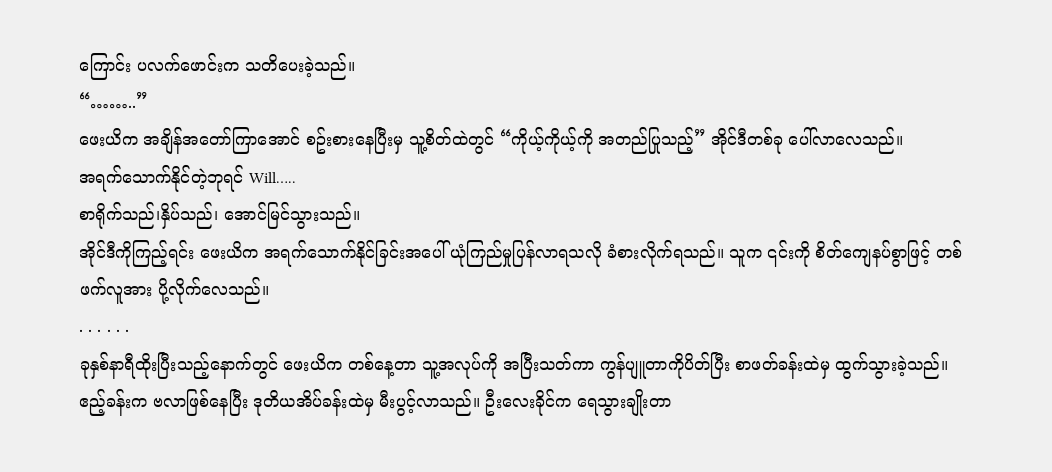ကြောင်း ပလက်ဖောင်းက သတိပေးခဲ့သည်။
“……..”
ဖေးယိက အချိန်အတော်ကြာအောင် စဥ်းစားနေပြီးမှ သူ့စိတ်ထဲတွင် “ကိုယ့်ကိုယ့်ကို အတည်ပြုသည့်” အိုင်ဒီတစ်ခု ပေါ်လာလေသည်။
အရက်သောက်နိုင်တဲ့ဘုရင် Will…..
စာရိုက်သည်၊နှိပ်သည်၊ အောင်မြင်သွားသည်။
အိုင်ဒီကိုကြည့်ရင်း ဖေးယိက အရက်သောက်နိုင်ခြင်းအပေါ် ယုံကြည်မှုပြန်လာရသလို ခံစားလိုက်ရသည်။ သူက ၎င်းကို စိတ်ကျေနပ်စွာဖြင့် တစ်ဖက်လူအား ပို့လိုက်လေသည်။
. . . . . .
ခုနှစ်နာရီထိုးပြီးသည့်နောက်တွင် ဖေးယိက တစ်နေ့တာ သူ့အလုပ်ကို အပြီးသတ်ကာ ကွန်ပျူတာကိုပိတ်ပြီး စာဖတ်ခန်းထဲမှ ထွက်သွားခဲ့သည်။
ဧည့်ခန်းက ဗလာဖြစ်နေပြီး ဒုတိယအိပ်ခန်းထဲမှ မီးပွင့်လာသည်။ ဦးလေးခိုင်က ရေသွားချိုးတာ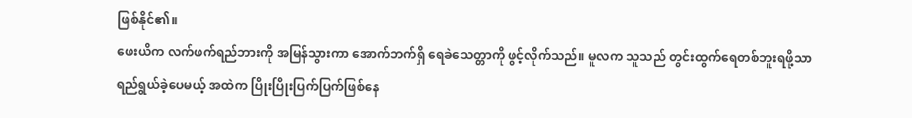ဖြစ်နိုင်၏။
ဖေးယိက လက်ဖက်ရည်ဘားကို အမြန်သွားကာ အောက်ဘက်ရှိ ရေခဲသေတ္တာကို ဖွင့်လိုက်သည်။ မူလက သူသည် တွင်းထွက်ရေတစ်ဘူးရဖို့သာ ရည်ရွယ်ခဲ့ပေမယ့် အထဲက ပြိုးပြိုးပြက်ပြက်ဖြစ်နေ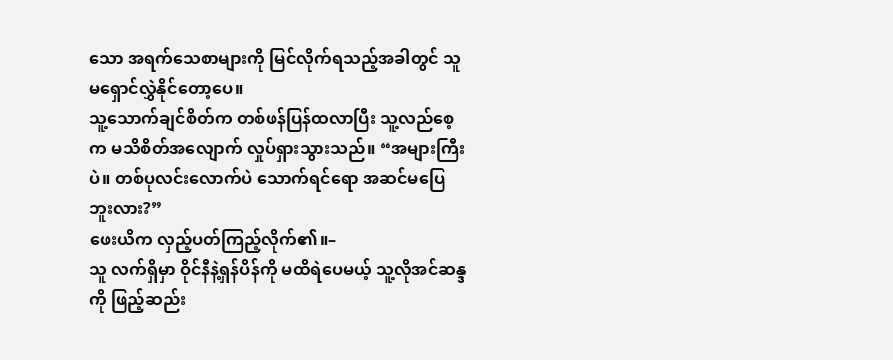သော အရက်သေစာများကို မြင်လိုက်ရသည့်အခါတွင် သူ မရှောင်လွှဲနိုင်တော့ပေ။
သူ့သောက်ချင်စိတ်က တစ်ဖန်ပြန်ထလာပြီး သူ့လည်စေ့က မသိစိတ်အလျောက် လှုပ်ရှားသွားသည်။ “အများကြီးပဲ။ တစ်ပုလင်းလောက်ပဲ သောက်ရင်ရော အဆင်မပြေဘူးလား?”
ဖေးယိက လှည့်ပတ်ကြည့်လိုက်၏။–
သူ လက်ရှိမှာ ဝိုင်နီနဲ့ရှန်ပိန်ကို မထိရဲပေမယ့် သူ့လိုအင်ဆန္ဒကို ဖြည့်ဆည်း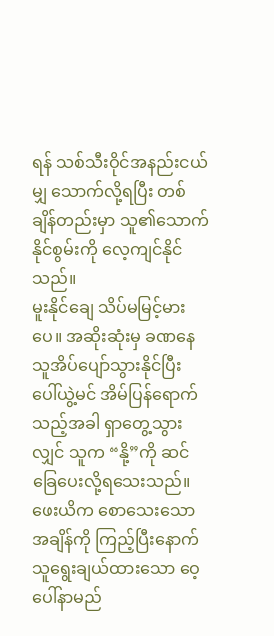ရန် သစ်သီးဝိုင်အနည်းငယ်မျှ သောက်လို့ရပြီး တစ်ချိန်တည်းမှာ သူ၏သောက်နိုင်စွမ်းကို လေ့ကျင်နိုင်သည်။
မူးနိုင်ချေ သိပ်မမြင့်မားပေ။ အဆိုးဆုံးမှ ခဏနေ သူအိပ်ပျော်သွားနိုင်ပြီး ပေါ်ယွဲ့မင် အိမ်ပြန်ရောက်သည့်အခါ ရှာတွေ့သွားလျှင် သူက “နို့”ကို ဆင်ခြေပေးလို့ရသေးသည်။
ဖေးယိက စောသေးသောအချိန်ကို ကြည့်ပြီးနောက် သူရွေးချယ်ထားသော ဝေ့ပေါ်နာမည်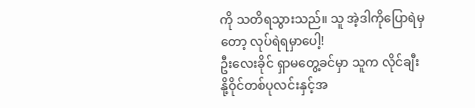ကို သတိရသွားသည်။ သူ အဲ့ဒါကိုပြောရဲမှတော့ လုပ်ရဲရမှာပေါ့!
ဦးလေးခိုင် ရှာမတွေ့ခင်မှာ သူက လိုင်ချီးနို့ဝိုင်တစ်ပုလင်းနှင့်အ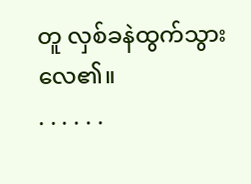တူ လှစ်ခနဲထွက်သွားလေ၏။
. . . . . .